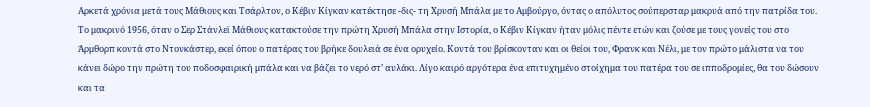Αρκετά χρόνια μετά τους Μάθιους και Τσάρλτον, ο Κέβιν Κίγκαν κατέκτησε -δις- τη Χρυσή Μπάλα με το Αμβούργο, όντας ο απόλυτος σούπερσταρ μακρυά από την πατρίδα του.
Το μακρινό 1956, όταν ο Σερ Στάνλεϊ Μάθιους κατακτούσε την πρώτη Χρυσή Μπάλα στην Ιστορία, ο Κέβιν Κίγκαν ήταν μόλις πέντε ετών και ζούσε με τους γονείς του στο Άρμθορπ κοντά στο Ντονκάστερ, εκεί όπου ο πατέρας του βρήκε δουλειά σε ένα ορυχείο. Κοντά του βρίσκονταν και οι θείοι του, Φρανκ και Νέλι, με τον πρώτο μάλιστα να του κάνει δώρο την πρώτη του ποδοσφαιρική μπάλα και να βάζει το νερό στ’ αυλάκι. Λίγο καιρό αργότερα ένα επιτυχημένο στοίχημα του πατέρα του σε ιπποδρομίες, θα του δώσουν και τα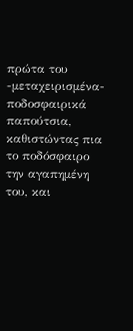πρώτα του -μεταχειρισμένα- ποδοσφαιρικά παπούτσια, καθιστώντας πια το ποδόσφαιρο την αγαπημένη του, και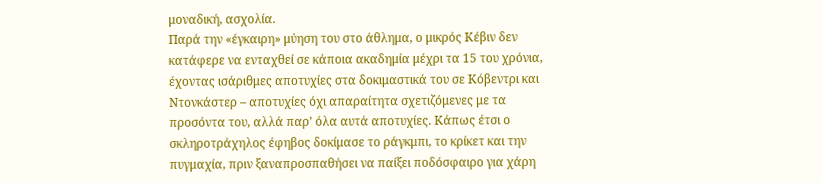μοναδική, ασχολία.
Παρά την «έγκαιρη» μύηση του στο άθλημα, ο μικρός Κέβιν δεν κατάφερε να ενταχθεί σε κάποια ακαδημία μέχρι τα 15 του χρόνια, έχοντας ισάριθμες αποτυχίες στα δοκιμαστικά του σε Κόβεντρι και Ντονκάστερ – αποτυχίες όχι απαραίτητα σχετιζόμενες με τα προσόντα του, αλλά παρ’ όλα αυτά αποτυχίες. Κάπως έτσι ο σκληροτράχηλος έφηβος δοκίμασε το ράγκμπι, το κρίκετ και την πυγμαχία, πριν ξαναπροσπαθήσει να παίξει ποδόσφαιρο για χάρη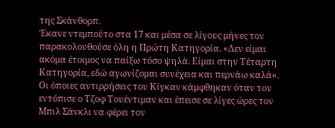της Σκάνθορπ.
Έκανε ντεμπούτο στα 17 και μέσα σε λίγους μήνες τον παρακολουθούσε όλη η Πρώτη Κατηγορία. «Δεν είμαι ακόμα έτοιμος να παίξω τόσο ψηλά. Είμαι στην Τέταρτη Κατηγορία, εδώ αγωνίζομαι συνέχεια και περνάω καλά». Οι όποιες αντιρρήσεις του Κίγκαν κάμφθηκαν όταν τον εντόπισε ο Τζοφ Τουέντιμαν και έπεισε σε λίγες ώρες τον Μπιλ Σάνκλι να φέρει τον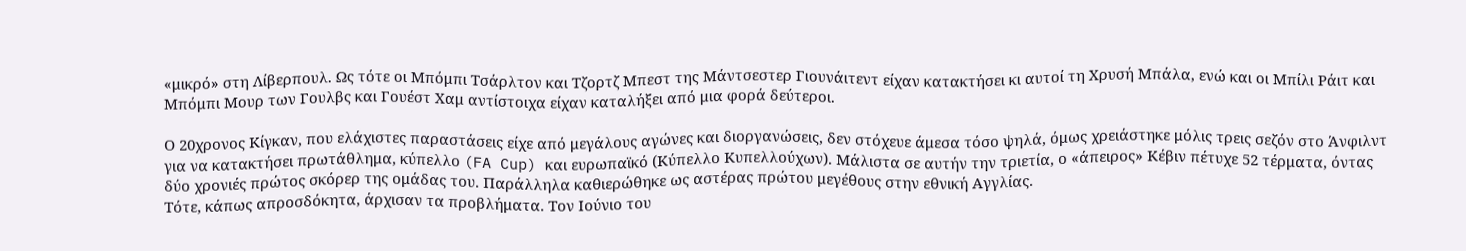«μικρό» στη Λίβερπουλ. Ως τότε οι Μπόμπι Τσάρλτον και Τζορτζ Μπεστ της Μάντσεστερ Γιουνάιτεντ είχαν κατακτήσει κι αυτοί τη Χρυσή Μπάλα, ενώ και οι Μπίλι Ράιτ και Μπόμπι Μουρ των Γουλβς και Γουέστ Χαμ αντίστοιχα είχαν καταλήξει από μια φορά δεύτεροι.

Ο 20χρονος Κίγκαν, που ελάχιστες παραστάσεις είχε από μεγάλους αγώνες και διοργανώσεις, δεν στόχευε άμεσα τόσο ψηλά, όμως χρειάστηκε μόλις τρεις σεζόν στο Άνφιλντ για να κατακτήσει πρωτάθλημα, κύπελλο (FA Cup) και ευρωπαϊκό (Κύπελλο Κυπελλούχων). Μάλιστα σε αυτήν την τριετία, ο «άπειρος» Κέβιν πέτυχε 52 τέρματα, όντας δύο χρονιές πρώτος σκόρερ της ομάδας του. Παράλληλα καθιερώθηκε ως αστέρας πρώτου μεγέθους στην εθνική Αγγλίας.
Τότε, κάπως απροσδόκητα, άρχισαν τα προβλήματα. Τον Ιούνιο του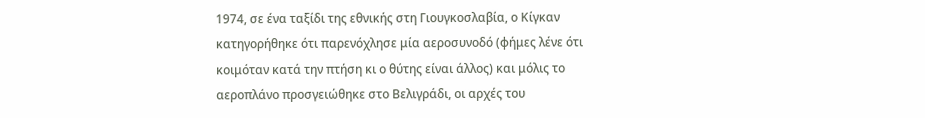1974, σε ένα ταξίδι της εθνικής στη Γιουγκοσλαβία, ο Κίγκαν κατηγορήθηκε ότι παρενόχλησε μία αεροσυνοδό (φήμες λένε ότι κοιμόταν κατά την πτήση κι ο θύτης είναι άλλος) και μόλις το αεροπλάνο προσγειώθηκε στο Βελιγράδι, οι αρχές του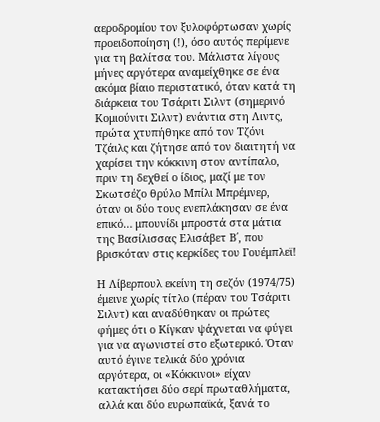αεροδρομίου τον ξυλοφόρτωσαν χωρίς προειδοποίηση (!), όσο αυτός περίμενε για τη βαλίτσα του. Μάλιστα λίγους μήνες αργότερα αναμείχθηκε σε ένα ακόμα βίαιο περιστατικό, όταν κατά τη διάρκεια του Τσάριτι Σιλντ (σημερινό Κομιούνιτι Σιλντ) ενάντια στη Λιντς, πρώτα χτυπήθηκε από τον Τζόνι Τζάιλς και ζήτησε από τον διαιτητή να χαρίσει την κόκκινη στον αντίπαλο, πριν τη δεχθεί ο ίδιος, μαζί με τον Σκωτσέζο θρύλο Μπίλι Μπρέμνερ, όταν οι δύο τους ενεπλάκησαν σε ένα επικό… μπουνίδι μπροστά στα μάτια της Βασίλισσας Ελισάβετ Β΄, που βρισκόταν στις κερκίδες του Γουέμπλεϊ!

Η Λίβερπουλ εκείνη τη σεζόν (1974/75) έμεινε χωρίς τίτλο (πέραν του Τσάριτι Σιλντ) και αναδύθηκαν οι πρώτες φήμες ότι ο Κίγκαν ψάχνεται να φύγει για να αγωνιστεί στο εξωτερικό. Όταν αυτό έγινε τελικά δύο χρόνια αργότερα, οι «Κόκκινοι» είχαν κατακτήσει δύο σερί πρωταθλήματα, αλλά και δύο ευρωπαϊκά, ξανά το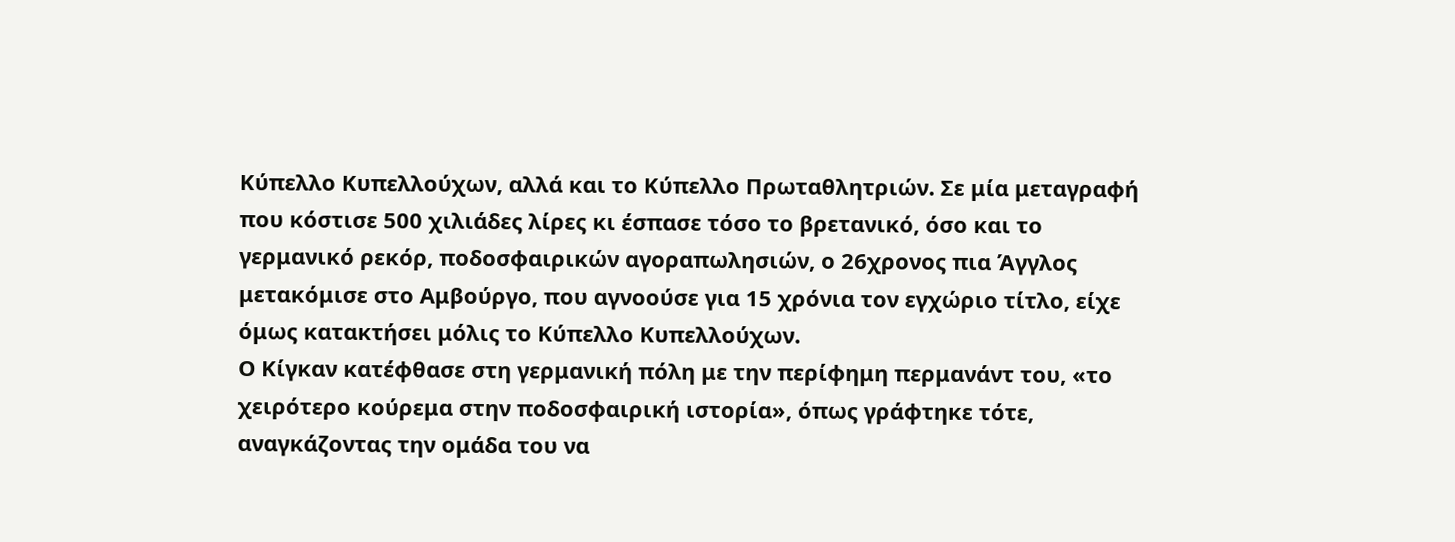Κύπελλο Κυπελλούχων, αλλά και το Κύπελλο Πρωταθλητριών. Σε μία μεταγραφή που κόστισε 500 χιλιάδες λίρες κι έσπασε τόσο το βρετανικό, όσο και το γερμανικό ρεκόρ, ποδοσφαιρικών αγοραπωλησιών, ο 26χρονος πια Άγγλος μετακόμισε στο Αμβούργο, που αγνοούσε για 15 χρόνια τον εγχώριο τίτλο, είχε όμως κατακτήσει μόλις το Κύπελλο Κυπελλούχων.
Ο Κίγκαν κατέφθασε στη γερμανική πόλη με την περίφημη περμανάντ του, «το χειρότερο κούρεμα στην ποδοσφαιρική ιστορία», όπως γράφτηκε τότε, αναγκάζοντας την ομάδα του να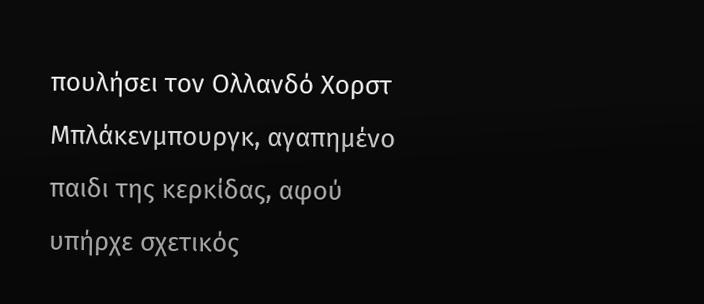πουλήσει τον Ολλανδό Χορστ Μπλάκενμπουργκ, αγαπημένο παιδι της κερκίδας, αφού υπήρχε σχετικός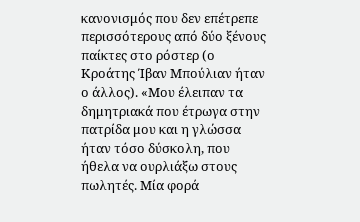κανονισμός που δεν επέτρεπε περισσότερους από δύο ξένους παίκτες στο ρόστερ (ο Κροάτης Ίβαν Μπούλιαν ήταν ο άλλος). «Μου έλειπαν τα δημητριακά που έτρωγα στην πατρίδα μου και η γλώσσα ήταν τόσο δύσκολη, που ήθελα να ουρλιάξω στους πωλητές. Μία φορά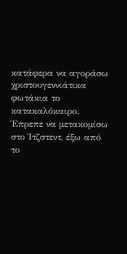κατάφερα να αγοράσω χριστουγεννιάτικα φωτάκια το κατακαλόκαιρο. Έπρεπε να μετακομίσω στο Ίτζστεντ, έξω από το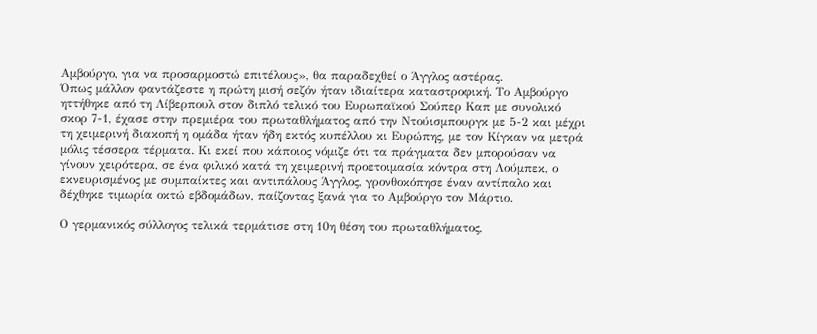Αμβούργο, για να προσαρμοστώ επιτέλους», θα παραδεχθεί ο Άγγλος αστέρας.
Όπως μάλλον φαντάζεστε η πρώτη μισή σεζόν ήταν ιδιαίτερα καταστροφική. Το Αμβούργο ηττήθηκε από τη Λίβερπουλ στον διπλό τελικό του Ευρωπαϊκού Σούπερ Καπ με συνολικό σκορ 7-1, έχασε στην πρεμιέρα του πρωταθλήματος από την Ντούισμπουργκ με 5-2 και μέχρι τη χειμερινή διακοπή η ομάδα ήταν ήδη εκτός κυπέλλου κι Ευρώπης, με τον Κίγκαν να μετρά μόλις τέσσερα τέρματα. Κι εκεί που κάποιος νόμιζε ότι τα πράγματα δεν μπορούσαν να γίνουν χειρότερα, σε ένα φιλικό κατά τη χειμερινή προετοιμασία κόντρα στη Λούμπεκ, ο εκνευρισμένος με συμπαίκτες και αντιπάλους Άγγλος, γρονθοκόπησε έναν αντίπαλο και δέχθηκε τιμωρία οκτώ εβδομάδων, παίζοντας ξανά για το Αμβούργο τον Μάρτιο.

Ο γερμανικός σύλλογος τελικά τερμάτισε στη 10η θέση του πρωταθλήματος,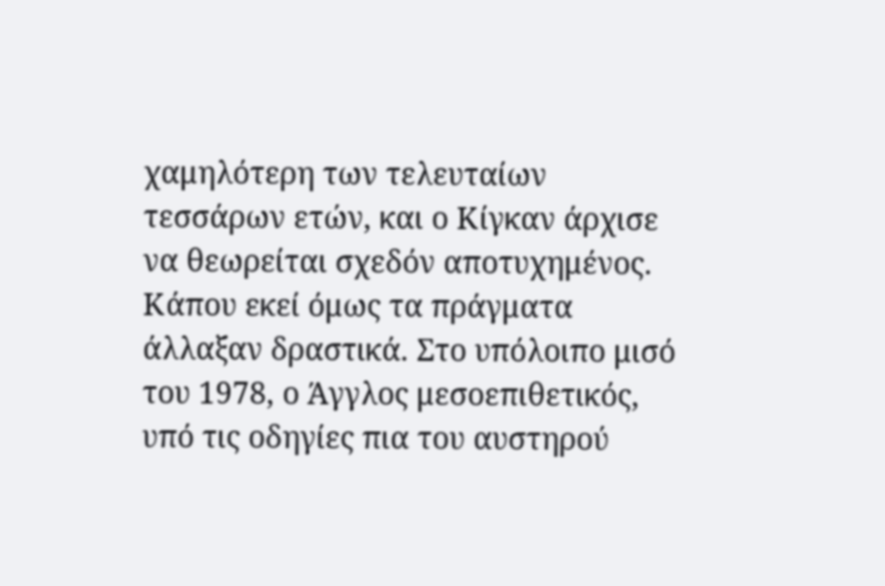χαμηλότερη των τελευταίων τεσσάρων ετών, και ο Κίγκαν άρχισε να θεωρείται σχεδόν αποτυχημένος. Κάπου εκεί όμως τα πράγματα άλλαξαν δραστικά. Στο υπόλοιπο μισό του 1978, ο Άγγλος μεσοεπιθετικός, υπό τις οδηγίες πια του αυστηρού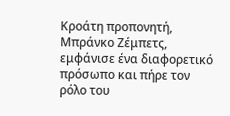Κροάτη προπονητή, Μπράνκο Ζέμπετς, εμφάνισε ένα διαφορετικό πρόσωπο και πήρε τον ρόλο του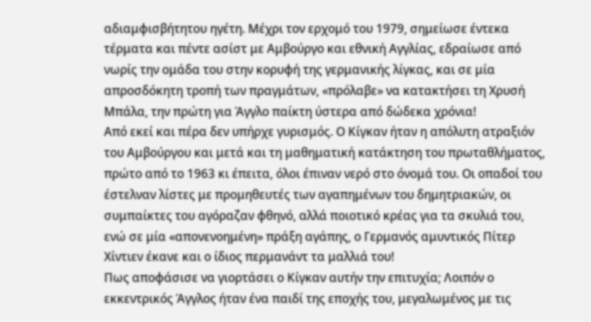αδιαμφισβήτητου ηγέτη. Μέχρι τον ερχομό του 1979, σημείωσε έντεκα τέρματα και πέντε ασίστ με Αμβούργο και εθνική Αγγλίας, εδραίωσε από νωρίς την ομάδα του στην κορυφή της γερμανικής λίγκας, και σε μία απροσδόκητη τροπή των πραγμάτων, «πρόλαβε» να κατακτήσει τη Χρυσή Μπάλα, την πρώτη για Άγγλο παίκτη ύστερα από δώδεκα χρόνια!
Από εκεί και πέρα δεν υπήρχε γυρισμός. Ο Κίγκαν ήταν η απόλυτη ατραξιόν του Αμβούργου και μετά και τη μαθηματική κατάκτηση του πρωταθλήματος, πρώτο από το 1963 κι έπειτα, όλοι έπιναν νερό στο όνομά του. Οι οπαδοί του έστελναν λίστες με προμηθευτές των αγαπημένων του δημητριακών, οι συμπαίκτες του αγόραζαν φθηνό, αλλά ποιοτικό κρέας για τα σκυλιά του, ενώ σε μία «απονενοημένη» πράξη αγάπης, ο Γερμανός αμυντικός Πίτερ Χίντιεν έκανε και ο ίδιος περμανάντ τα μαλλιά του!
Πως αποφάσισε να γιορτάσει ο Κίγκαν αυτήν την επιτυχία; Λοιπόν ο εκκεντρικός Άγγλος ήταν ένα παιδί της εποχής του, μεγαλωμένος με τις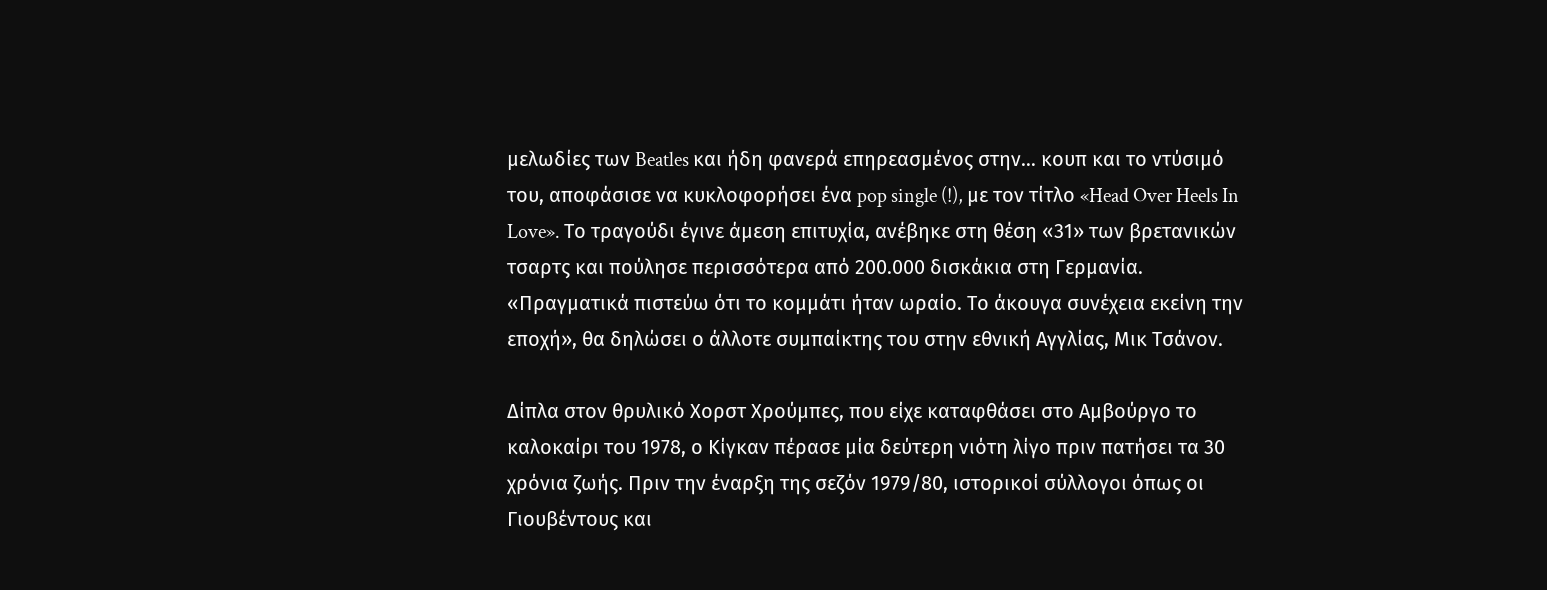μελωδίες των Beatles και ήδη φανερά επηρεασμένος στην… κουπ και το ντύσιμό του, αποφάσισε να κυκλοφορήσει ένα pop single (!), με τον τίτλο «Head Over Heels In Love». Το τραγούδι έγινε άμεση επιτυχία, ανέβηκε στη θέση «31» των βρετανικών τσαρτς και πούλησε περισσότερα από 200.000 δισκάκια στη Γερμανία. «Πραγματικά πιστεύω ότι το κομμάτι ήταν ωραίο. Το άκουγα συνέχεια εκείνη την εποχή», θα δηλώσει ο άλλοτε συμπαίκτης του στην εθνική Αγγλίας, Μικ Τσάνον.

Δίπλα στον θρυλικό Χορστ Χρούμπες, που είχε καταφθάσει στο Αμβούργο το καλοκαίρι του 1978, ο Κίγκαν πέρασε μία δεύτερη νιότη λίγο πριν πατήσει τα 30 χρόνια ζωής. Πριν την έναρξη της σεζόν 1979/80, ιστορικοί σύλλογοι όπως οι Γιουβέντους και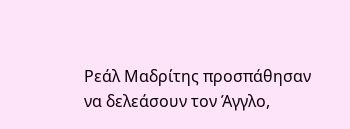Ρεάλ Μαδρίτης προσπάθησαν να δελεάσουν τον Άγγλο,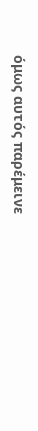όμως αυτός παρέμεινε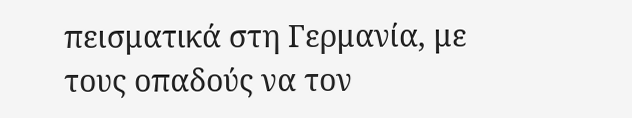πεισματικά στη Γερμανία, με τους οπαδούς να τον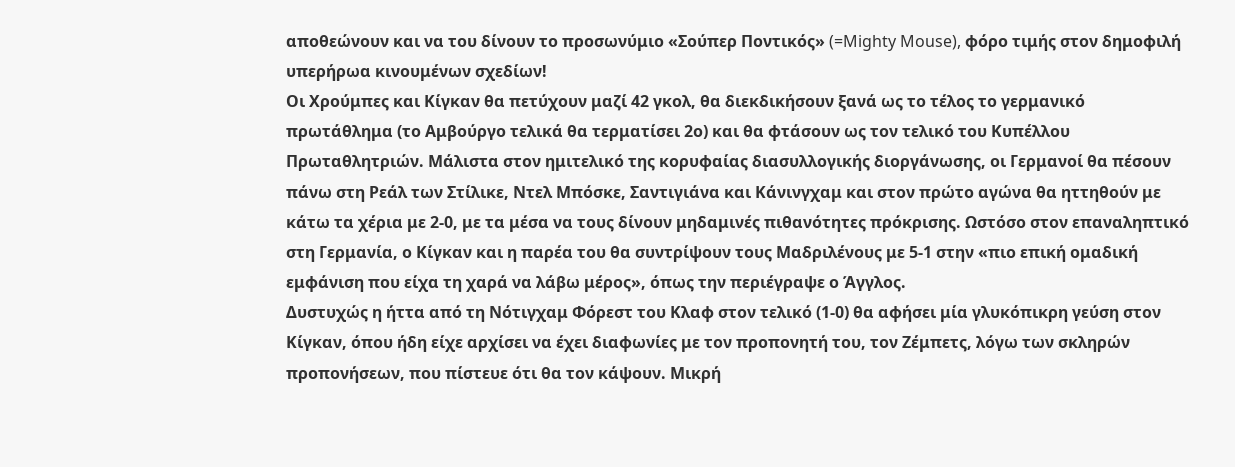αποθεώνουν και να του δίνουν το προσωνύμιο «Σούπερ Ποντικός» (=Mighty Mouse), φόρο τιμής στον δημοφιλή υπερήρωα κινουμένων σχεδίων!
Οι Χρούμπες και Κίγκαν θα πετύχουν μαζί 42 γκολ, θα διεκδικήσουν ξανά ως το τέλος το γερμανικό πρωτάθλημα (το Αμβούργο τελικά θα τερματίσει 2ο) και θα φτάσουν ως τον τελικό του Κυπέλλου Πρωταθλητριών. Μάλιστα στον ημιτελικό της κορυφαίας διασυλλογικής διοργάνωσης, οι Γερμανοί θα πέσουν πάνω στη Ρεάλ των Στίλικε, Ντελ Μπόσκε, Σαντιγιάνα και Κάνινγχαμ και στον πρώτο αγώνα θα ηττηθούν με κάτω τα χέρια με 2-0, με τα μέσα να τους δίνουν μηδαμινές πιθανότητες πρόκρισης. Ωστόσο στον επαναληπτικό στη Γερμανία, ο Κίγκαν και η παρέα του θα συντρίψουν τους Μαδριλένους με 5-1 στην «πιο επική ομαδική εμφάνιση που είχα τη χαρά να λάβω μέρος», όπως την περιέγραψε ο Άγγλος.
Δυστυχώς η ήττα από τη Νότιγχαμ Φόρεστ του Κλαφ στον τελικό (1-0) θα αφήσει μία γλυκόπικρη γεύση στον Κίγκαν, όπου ήδη είχε αρχίσει να έχει διαφωνίες με τον προπονητή του, τον Ζέμπετς, λόγω των σκληρών προπονήσεων, που πίστευε ότι θα τον κάψουν. Μικρή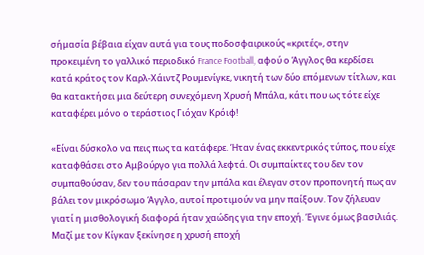σήμασία βέβαια είχαν αυτά για τους ποδοσφαιρικούς «κριτές», στην προκειμένη το γαλλικό περιοδικό France Football, αφού ο Άγγλος θα κερδίσει κατά κράτος τον Καρλ-Χάιντζ Ρουμενίγκε, νικητή των δύο επόμενων τίτλων, και θα κατακτήσει μια δεύτερη συνεχόμενη Χρυσή Μπάλα, κάτι που ως τότε είχε καταφέρει μόνο ο τεράστιος Γιόχαν Κρόιφ!

«Είναι δύσκολο να πεις πως τα κατάφερε. Ήταν ένας εκκεντρικός τύπος, που είχε καταφθάσει στο Αμβούργο για πολλά λεφτά. Οι συμπαίκτες του δεν τον συμπαθούσαν, δεν του πάσαραν την μπάλα και έλεγαν στον προπονητή πως αν βάλει τον μικρόσωμο Άγγλο, αυτοί προτιμούν να μην παίξουν. Τον ζήλευαν γιατί η μισθολογική διαφορά ήταν χαώδης για την εποχή. Έγινε όμως βασιλιάς. Μαζί με τον Κίγκαν ξεκίνησε η χρυσή εποχή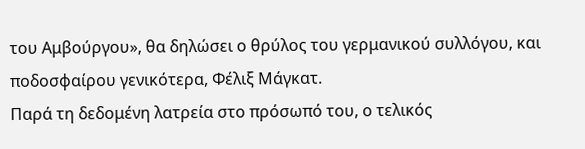του Αμβούργου», θα δηλώσει ο θρύλος του γερμανικού συλλόγου, και ποδοσφαίρου γενικότερα, Φέλιξ Μάγκατ.
Παρά τη δεδομένη λατρεία στο πρόσωπό του, ο τελικός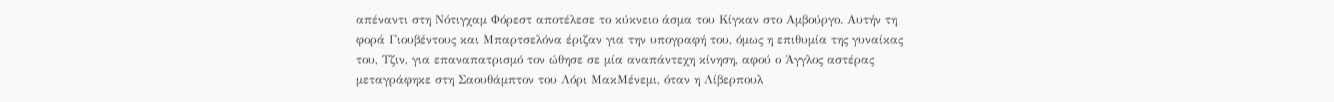απέναντι στη Νότιγχαμ Φόρεστ αποτέλεσε το κύκνειο άσμα του Κίγκαν στο Αμβούργο. Αυτήν τη φορά Γιουβέντους και Μπαρτσελόνα έριζαν για την υπογραφή του, όμως η επιθυμία της γυναίκας του, Τζιν, για επαναπατρισμό τον ώθησε σε μία αναπάντεχη κίνηση, αφού ο Άγγλος αστέρας μεταγράφηκε στη Σαουθάμπτον του Λόρι ΜακΜένεμι, όταν η Λίβερπουλ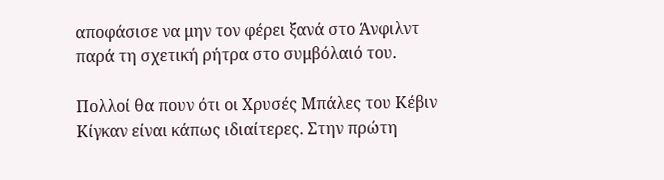αποφάσισε να μην τον φέρει ξανά στο Άνφιλντ παρά τη σχετική ρήτρα στο συμβόλαιό του.

Πολλοί θα πουν ότι οι Χρυσές Μπάλες του Κέβιν Κίγκαν είναι κάπως ιδιαίτερες. Στην πρώτη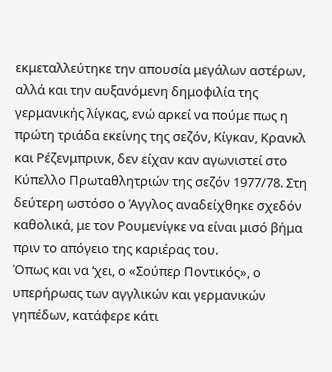εκμεταλλεύτηκε την απουσία μεγάλων αστέρων, αλλά και την αυξανόμενη δημοφιλία της γερμανικής λίγκας, ενώ αρκεί να πούμε πως η πρώτη τριάδα εκείνης της σεζόν, Κίγκαν, Κρανκλ και Ρέζενμπρινκ, δεν είχαν καν αγωνιστεί στο Κύπελλο Πρωταθλητριών της σεζόν 1977/78. Στη δεύτερη ωστόσο ο Άγγλος αναδείχθηκε σχεδόν καθολικά, με τον Ρουμενίγκε να είναι μισό βήμα πριν το απόγειο της καριέρας του.
Όπως και να ‘χει, ο «Σούπερ Ποντικός», ο υπερήρωας των αγγλικών και γερμανικών γηπέδων, κατάφερε κάτι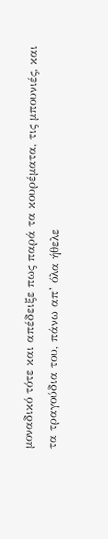μοναδικό τότε και απέδειξε πως παρά τα κουρέματα, τις μπουνιές, και τα τραγούδια του, πάνω απ’ όλα ήθελε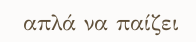απλά να παίζει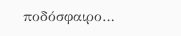ποδόσφαιρο…